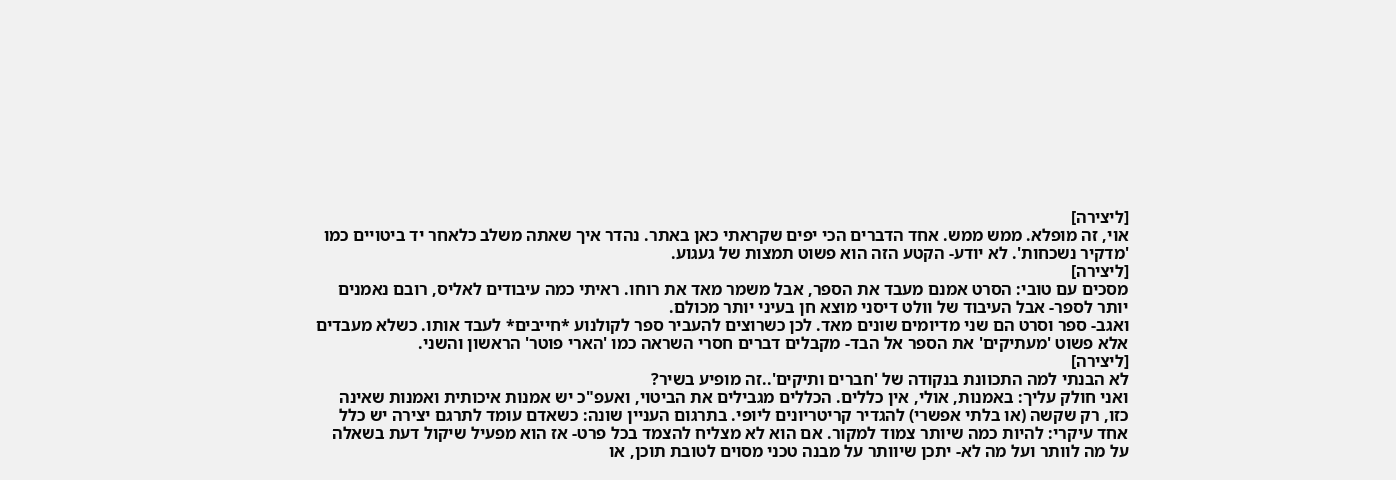[ליצירה]
אוי, זה מופלא. ממש ממש. אחד הדברים הכי יפים שקראתי כאן באתר. נהדר איך שאתה משלב כלאחר יד ביטויים כמו 'מדקיר נשכחות'. לא יודע- הקטע הזה הוא פשוט תמצות של געגוע.
[ליצירה]
מסכים עם טובי: הסרט אמנם מעבד את הספר, אבל משמר מאד את רוחו. ראיתי כמה עיבודים לאליס, רובם נאמנים יותר לספר- אבל העיבוד של וולט דיסני מוצא חן בעיני יותר מכולם.
ואגב- ספר וסרט הם שני מדיומים שונים מאד. לכן כשרוצים להעביר ספר לקולנוע *חייבים* לעבד אותו. כשלא מעבדים אלא פשוט 'מעתיקים' את הספר אל הבד- מקבלים דברים חסרי השראה כמו 'הארי פוטר' הראשון והשני.
[ליצירה]
לא הבנתי למה התכוונת בנקודה של 'חברים ותיקים'..זה מופיע בשיר?
ואני חולק עליך: באמנות, אולי, אין כללים. הכללים מגבילים את הביטוי, ואעפ"כ יש אמנות איכותית ואמנות שאינה כזו, רק שקשה (או בלתי אפשרי) להגדיר קריטריונים ליופי. בתרגום העניין שונה: כשאדם עומד לתרגם יצירה יש כלל אחד עיקרי: להיות כמה שיותר צמוד למקור. אם הוא לא מצליח להצמד בכל פרט- אז הוא מפעיל שיקול דעת בשאלה על מה לוותר ועל מה לא- יתכן שיוותר על מבנה טכני מסוים לטובת תוכן, או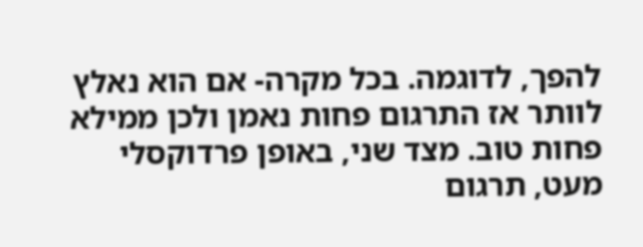להפך, לדוגמה. בכל מקרה- אם הוא נאלץ לוותר אז התרגום פחות נאמן ולכן ממילא פחות טוב. מצד שני, באופן פרדוקסלי מעט, תרגום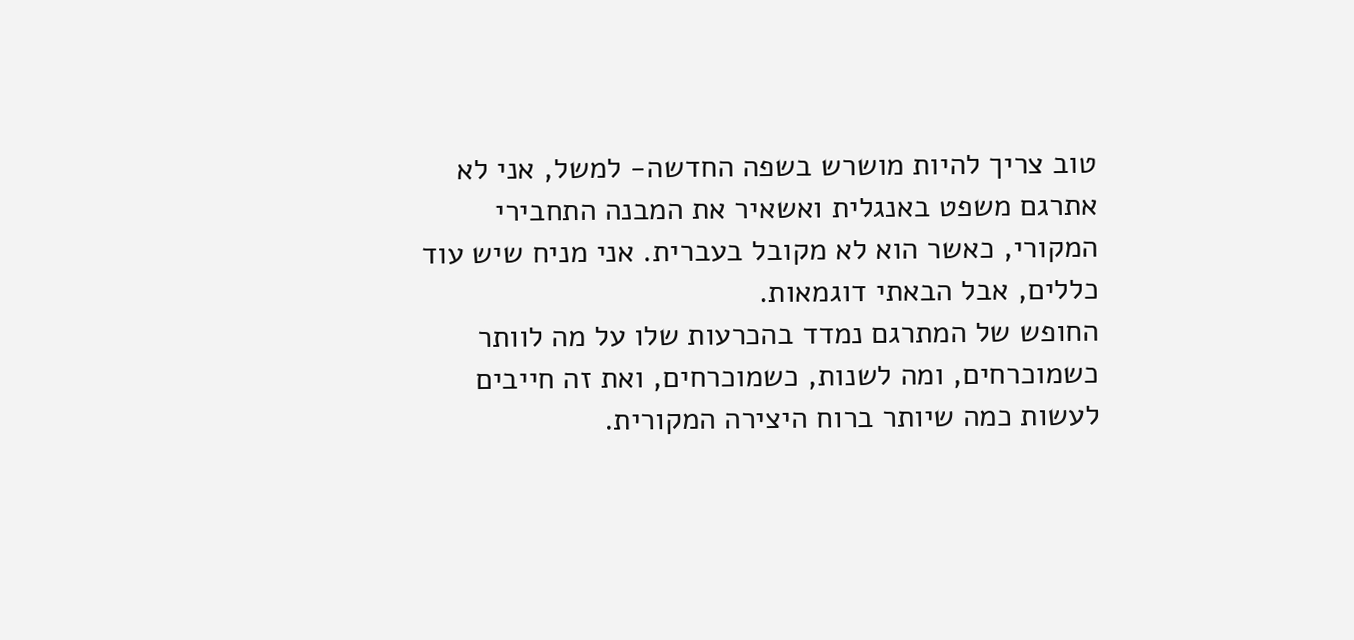טוב צריך להיות מושרש בשפה החדשה- למשל, אני לא אתרגם משפט באנגלית ואשאיר את המבנה התחבירי המקורי, כאשר הוא לא מקובל בעברית. אני מניח שיש עוד כללים, אבל הבאתי דוגמאות.
החופש של המתרגם נמדד בהכרעות שלו על מה לוותר כשמוכרחים, ומה לשנות, כשמוכרחים, ואת זה חייבים לעשות כמה שיותר ברוח היצירה המקורית.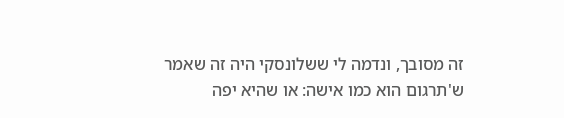זה מסובך, ונדמה לי ששלונסקי היה זה שאמר ש'תרגום הוא כמו אישה: או שהיא יפה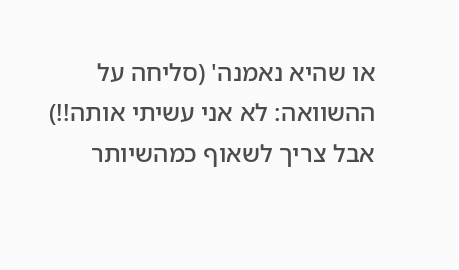או שהיא נאמנה' (סליחה על ההשוואה: לא אני עשיתי אותה!!) אבל צריך לשאוף כמהשיותר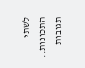לשתי התכונות..
תגובות